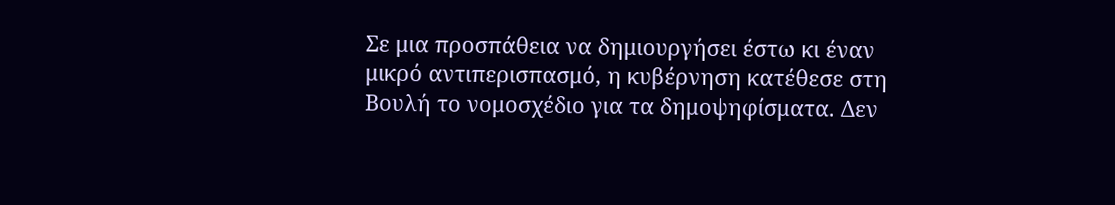Σε μια προσπάθεια να δημιουργήσει έστω κι έναν μικρό αντιπερισπασμό, η κυβέρνηση κατέθεσε στη Βουλή το νομοσχέδιο για τα δημοψηφίσματα. Δεν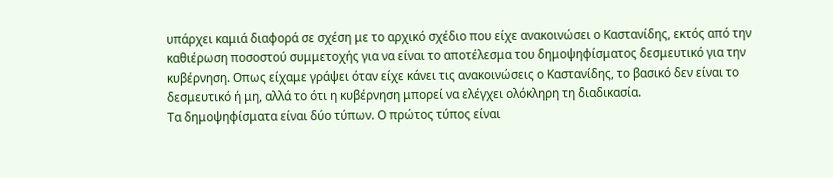υπάρχει καμιά διαφορά σε σχέση με το αρχικό σχέδιο που είχε ανακοινώσει ο Καστανίδης, εκτός από την καθιέρωση ποσοστού συμμετοχής για να είναι το αποτέλεσμα του δημοψηφίσματος δεσμευτικό για την κυβέρνηση. Οπως είχαμε γράψει όταν είχε κάνει τις ανακοινώσεις ο Καστανίδης, το βασικό δεν είναι το δεσμευτικό ή μη, αλλά το ότι η κυβέρνηση μπορεί να ελέγχει ολόκληρη τη διαδικασία.
Τα δημοψηφίσματα είναι δύο τύπων. Ο πρώτος τύπος είναι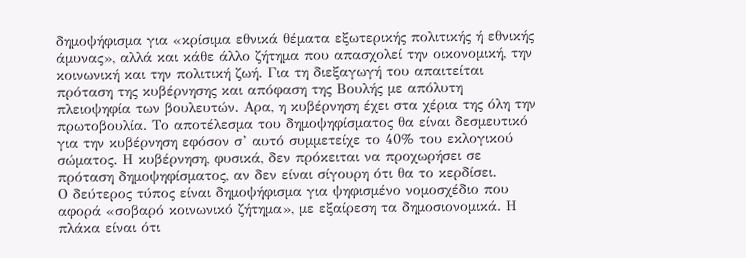δημοψήφισμα για «κρίσιμα εθνικά θέματα εξωτερικής πολιτικής ή εθνικής άμυνας», αλλά και κάθε άλλο ζήτημα που απασχολεί την οικονομική, την κοινωνική και την πολιτική ζωή. Για τη διεξαγωγή του απαιτείται πρόταση της κυβέρνησης και απόφαση της Βουλής με απόλυτη πλειοψηφία των βουλευτών. Αρα, η κυβέρνηση έχει στα χέρια της όλη την πρωτοβουλία. Το αποτέλεσμα του δημοψηφίσματος θα είναι δεσμευτικό για την κυβέρνηση εφόσον σ’ αυτό συμμετείχε το 40% του εκλογικού σώματος. Η κυβέρνηση, φυσικά, δεν πρόκειται να προχωρήσει σε πρόταση δημοψηφίσματος, αν δεν είναι σίγουρη ότι θα το κερδίσει.
Ο δεύτερος τύπος είναι δημοψήφισμα για ψηφισμένο νομοσχέδιο που αφορά «σοβαρό κοινωνικό ζήτημα», με εξαίρεση τα δημοσιονομικά. Η πλάκα είναι ότι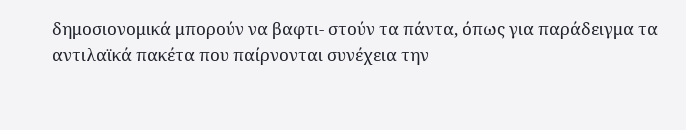δημοσιονομικά μπορούν να βαφτι- στούν τα πάντα, όπως για παράδειγμα τα αντιλαϊκά πακέτα που παίρνονται συνέχεια την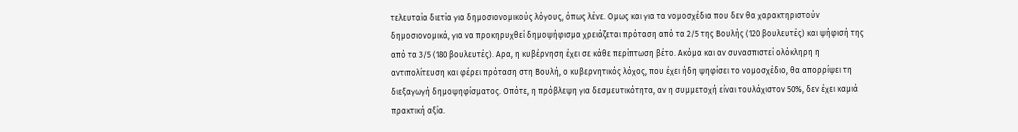τελευταία διετία για δημοσιονομικούς λόγους, όπως λένε. Ομως και για τα νομοσχέδια που δεν θα χαρακτηριστούν δημοσιονομικά, για να προκηρυχθεί δημοψήφισμα χρειάζεται πρόταση από τα 2/5 της Βουλής (120 βουλευτές) και ψήφισή της από τα 3/5 (180 βουλευτές). Αρα, η κυβέρνηση έχει σε κάθε περίπτωση βέτο. Ακόμα και αν συνασπιστεί ολόκληρη η αντιπολίτευση και φέρει πρόταση στη Βουλή, ο κυβερνητικός λόχος, που έχει ήδη ψηφίσει το νομοσχέδιο, θα απορρίψει τη διεξαγωγή δημοψηφίσματος. Οπότε, η πρόβλεψη για δεσμευτικότητα, αν η συμμετοχή είναι τουλάχιστον 50%, δεν έχει καμιά πρακτική αξία.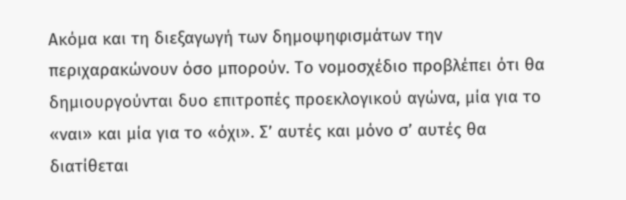Ακόμα και τη διεξαγωγή των δημοψηφισμάτων την περιχαρακώνουν όσο μπορούν. Το νομοσχέδιο προβλέπει ότι θα δημιουργούνται δυο επιτροπές προεκλογικού αγώνα, μία για το «ναι» και μία για το «όχι». Σ’ αυτές και μόνο σ’ αυτές θα διατίθεται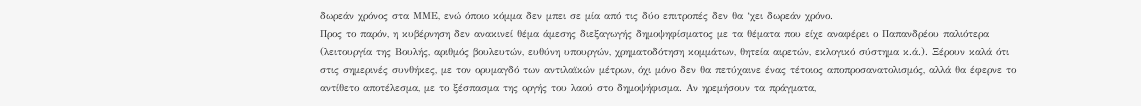δωρεάν χρόνος στα ΜΜΕ, ενώ όποιο κόμμα δεν μπει σε μία από τις δύο επιτροπές δεν θα ‘χει δωρεάν χρόνο.
Προς το παρόν, η κυβέρνηση δεν ανακινεί θέμα άμεσης διεξαγωγής δημοψηφίσματος με τα θέματα που είχε αναφέρει ο Παπανδρέου παλιότερα (λειτουργία της Βουλής, αριθμός βουλευτών, ευθύνη υπουργών, χρηματοδότηση κομμάτων, θητεία αιρετών, εκλογικό σύστημα κ.ά.). Ξέρουν καλά ότι στις σημερινές συνθήκες, με τον ορυμαγδό των αντιλαϊκών μέτρων, όχι μόνο δεν θα πετύχαινε ένας τέτοιος αποπροσανατολισμός, αλλά θα έφερνε το αντίθετο αποτέλεσμα, με το ξέσπασμα της οργής του λαού στο δημοψήφισμα. Αν ηρεμήσουν τα πράγματα,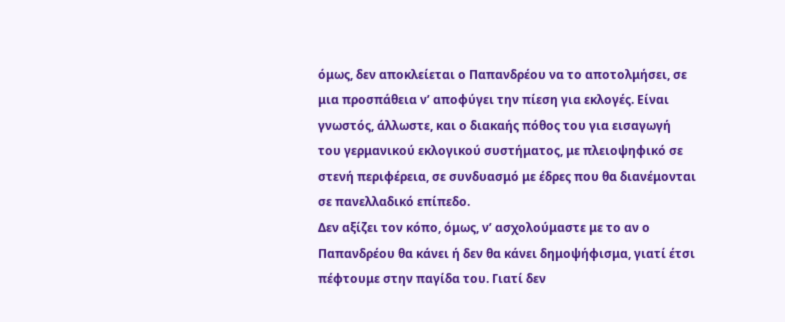όμως, δεν αποκλείεται ο Παπανδρέου να το αποτολμήσει, σε μια προσπάθεια ν’ αποφύγει την πίεση για εκλογές. Είναι γνωστός, άλλωστε, και ο διακαής πόθος του για εισαγωγή του γερμανικού εκλογικού συστήματος, με πλειοψηφικό σε στενή περιφέρεια, σε συνδυασμό με έδρες που θα διανέμονται σε πανελλαδικό επίπεδο.
Δεν αξίζει τον κόπο, όμως, ν’ ασχολούμαστε με το αν ο Παπανδρέου θα κάνει ή δεν θα κάνει δημοψήφισμα, γιατί έτσι πέφτουμε στην παγίδα του. Γιατί δεν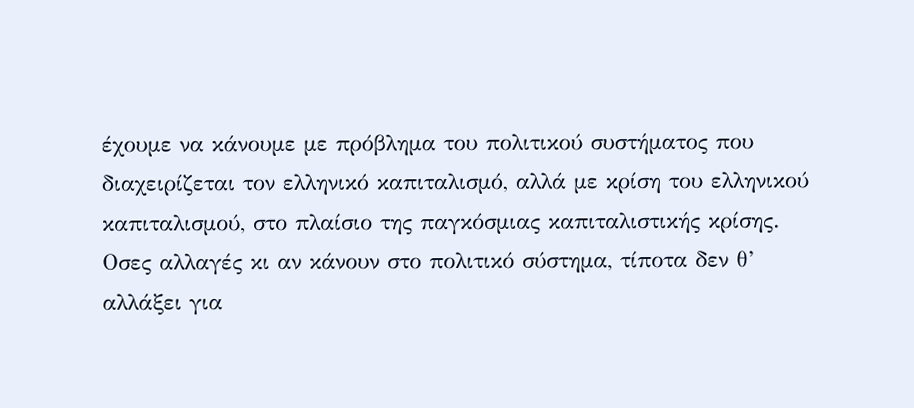έχουμε να κάνουμε με πρόβλημα του πολιτικού συστήματος που διαχειρίζεται τον ελληνικό καπιταλισμό, αλλά με κρίση του ελληνικού καπιταλισμού, στο πλαίσιο της παγκόσμιας καπιταλιστικής κρίσης.
Οσες αλλαγές κι αν κάνουν στο πολιτικό σύστημα, τίποτα δεν θ’ αλλάξει για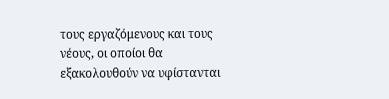τους εργαζόμενους και τους νέους, οι οποίοι θα εξακολουθούν να υφίστανται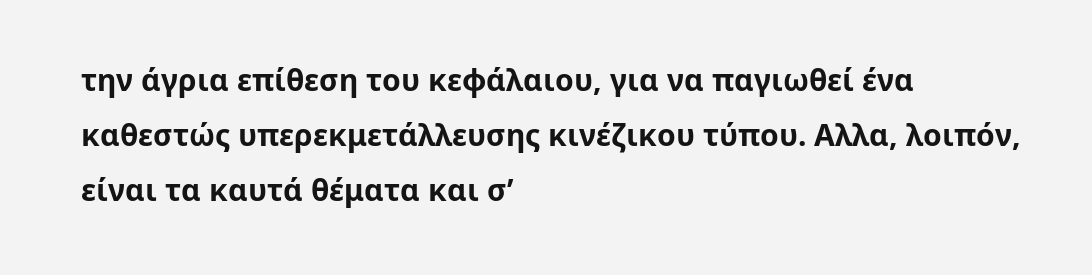την άγρια επίθεση του κεφάλαιου, για να παγιωθεί ένα καθεστώς υπερεκμετάλλευσης κινέζικου τύπου. Αλλα, λοιπόν, είναι τα καυτά θέματα και σ’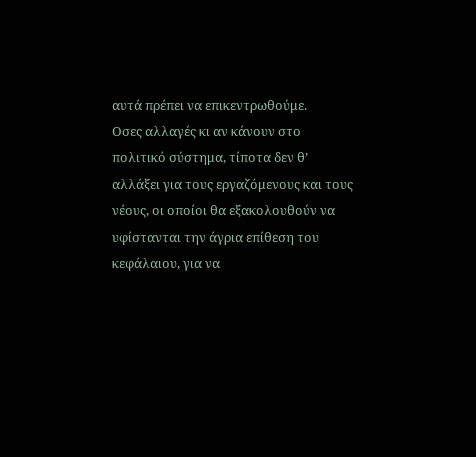αυτά πρέπει να επικεντρωθούμε.
Οσες αλλαγές κι αν κάνουν στο πολιτικό σύστημα, τίποτα δεν θ’ αλλάξει για τους εργαζόμενους και τους νέους, οι οποίοι θα εξακολουθούν να υφίστανται την άγρια επίθεση του κεφάλαιου, για να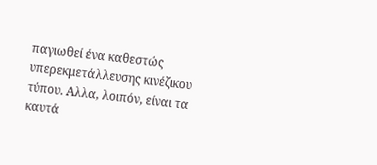παγιωθεί ένα καθεστώς υπερεκμετάλλευσης κινέζικου τύπου. Αλλα, λοιπόν, είναι τα καυτά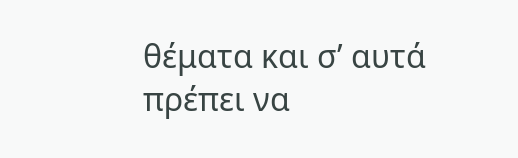θέματα και σ’ αυτά πρέπει να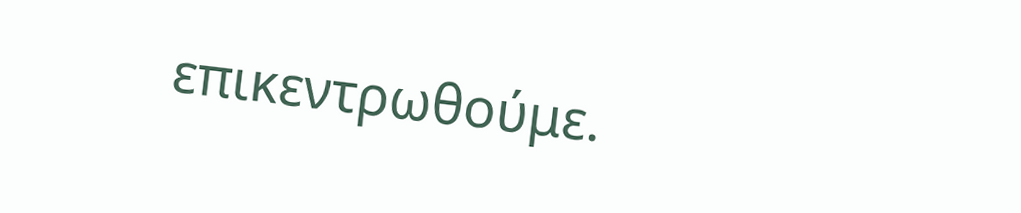επικεντρωθούμε.